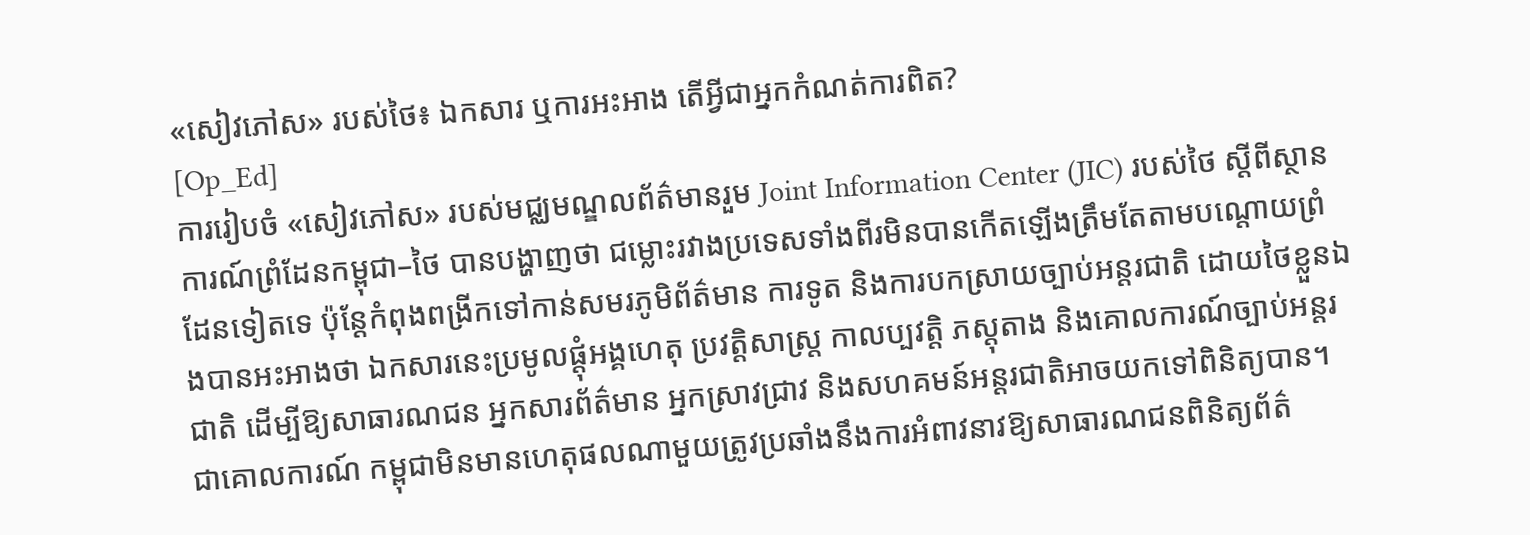«សៀវភៅស» របស់ថៃ៖ ឯកសារ ឬការអះអាង តើអ្វីជាអ្នកកំណត់ការពិត?
[Op_Ed]
ការរៀបចំ «សៀវភៅស» របស់មជ្ឈមណ្ឌលព័ត៌មានរួម Joint Information Center (JIC) របស់ថៃ ស្តីពីស្ថានការណ៍ព្រំដែនកម្ពុជា–ថៃ បានបង្ហាញថា ជម្លោះរវាងប្រទេសទាំងពីរមិនបានកើតឡើងត្រឹមតែតាមបណ្តោយព្រំដែនទៀតទេ ប៉ុន្តែកំពុងពង្រីកទៅកាន់សមរភូមិព័ត៌មាន ការទូត និងការបកស្រាយច្បាប់អន្តរជាតិ ដោយថៃខ្លួនឯងបានអះអាងថា ឯកសារនេះប្រមូលផ្តុំអង្គហេតុ ប្រវត្តិសាស្ត្រ កាលប្បវត្តិ ភស្តុតាង និងគោលការណ៍ច្បាប់អន្តរជាតិ ដើម្បីឱ្យសាធារណជន អ្នកសារព័ត៌មាន អ្នកស្រាវជ្រាវ និងសហគមន៍អន្តរជាតិអាចយកទៅពិនិត្យបាន។
ជាគោលការណ៍ កម្ពុជាមិនមានហេតុផលណាមួយត្រូវប្រឆាំងនឹងការអំពាវនាវឱ្យសាធារណជនពិនិត្យព័ត៌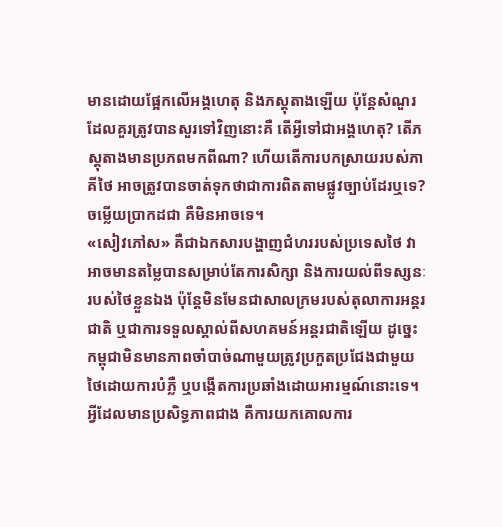មានដោយផ្អែកលើអង្គហេតុ និងភស្តុតាងឡើយ ប៉ុន្តែសំណួរដែលគួរត្រូវបានសួរទៅវិញនោះគឺ តើអ្វីទៅជាអង្គហេតុ? តើភស្តុតាងមានប្រភពមកពីណា? ហើយតើការបកស្រាយរបស់ភាគីថៃ អាចត្រូវបានចាត់ទុកថាជាការពិតតាមផ្លូវច្បាប់ដែរឬទេ?ចម្លើយប្រាកដជា គឺមិនអាចទេ។
«សៀវភៅស» គឺជាឯកសារបង្ហាញជំហររបស់ប្រទេសថៃ វាអាចមានតម្លៃបានសម្រាប់តែការសិក្សា និងការយល់ពីទស្សនៈរបស់ថៃខ្លួនឯង ប៉ុន្តែមិនមែនជាសាលក្រមរបស់តុលាការអន្តរជាតិ ឬជាការទទួលស្គាល់ពីសហគមន៍អន្តរជាតិឡើយ ដូច្នេះកម្ពុជាមិនមានភាពចាំបាច់ណាមួយត្រូវប្រកួតប្រជែងជាមួយថៃដោយការបំភ្លឺ ឬបង្កើតការប្រឆាំងដោយអារម្មណ៍នោះទេ។ អ្វីដែលមានប្រសិទ្ធភាពជាង គឺការយកគោលការ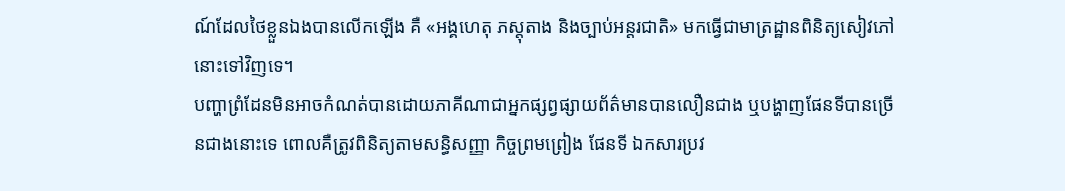ណ៍ដែលថៃខ្លួនឯងបានលើកឡើង គឺ «អង្គហេតុ ភស្តុតាង និងច្បាប់អន្តរជាតិ» មកធ្វើជាមាត្រដ្ឋានពិនិត្យសៀវភៅនោះទៅវិញទេ។
បញ្ហាព្រំដែនមិនអាចកំណត់បានដោយភាគីណាជាអ្នកផ្សព្វផ្សាយព័ត៌មានបានលឿនជាង ឬបង្ហាញផែនទីបានច្រើនជាងនោះទេ ពោលគឺត្រូវពិនិត្យតាមសន្ធិសញ្ញា កិច្ចព្រមព្រៀង ផែនទី ឯកសារប្រវ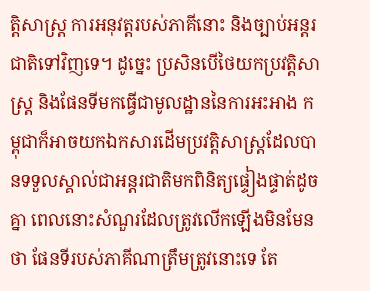ត្តិសាស្ត្រ ការអនុវត្តរបស់ភាគីនោះ និងច្បាប់អន្តរជាតិទៅវិញទេ។ ដូច្នេះ ប្រសិនបើថៃយកប្រវត្តិសាស្ត្រ និងផែនទីមកធ្វើជាមូលដ្ឋាននៃការអះអាង កម្ពុជាក៏អាចយកឯកសារដើមប្រវត្តិសាស្ត្រដែលបានទទួលស្គាល់ជាអន្តរជាតិមកពិនិត្យផ្ទៀងផ្ទាត់ដូចគ្នា ពេលនោះសំណួរដែលត្រូវលើកឡើងមិនមែនថា ផែនទីរបស់ភាគីណាត្រឹមត្រូវនោះទេ តែ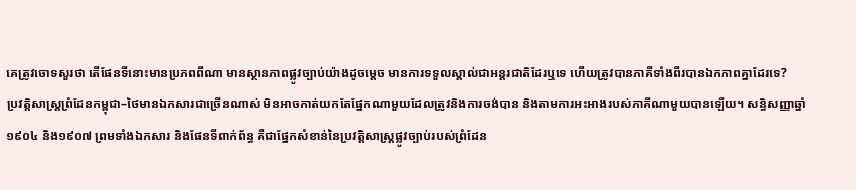គេត្រូវចោទសួរថា តើផែនទីនោះមានប្រភពពីណា មានស្ថានភាពផ្លូវច្បាប់យ៉ាងដូចម្តេច មានការទទួលស្គាល់ជាអន្តរជាតិដែរឬទេ ហើយត្រូវបានភាគីទាំងពីរបានឯកភាពគ្នាដែរទេ?
ប្រវត្តិសាស្ត្រព្រំដែនកម្ពុជា–ថៃមានឯកសារជាច្រើនណាស់ មិនអាចកាត់យកតែផ្នែកណាមួយដែលត្រូវនិងការចង់បាន និងតាមការអះអាងរបស់ភាគីណាមួយបានឡើយ។ សន្ធិសញ្ញាឆ្នាំ១៩០៤ និង១៩០៧ ព្រមទាំងឯកសារ និងផែនទីពាក់ព័ន្ធ គឺជាផ្នែកសំខាន់នៃប្រវត្តិសាស្ត្រផ្លូវច្បាប់របស់ព្រំដែន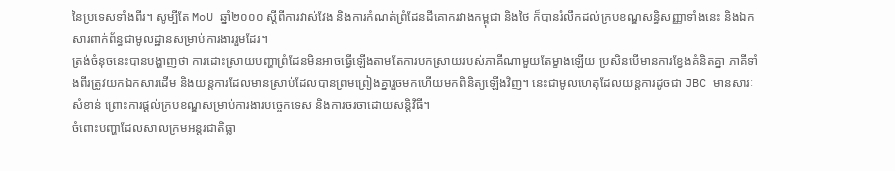នៃប្រទេសទាំងពីរ។ សូម្បីតែ MoU ឆ្នាំ២០០០ ស្តីពីការវាស់វែង និងការកំណត់ព្រំដែនដីគោករវាងកម្ពុជា និងថៃ ក៏បានរំលឹកដល់ក្របខណ្ឌសន្ធិសញ្ញាទាំងនេះ និងឯកសារពាក់ព័ន្ធជាមូលដ្ឋានសម្រាប់ការងាររួមដែរ។
ត្រង់ចំនុចនេះបានបង្ហាញថា ការដោះស្រាយបញ្ហាព្រំដែនមិនអាចធ្វើឡើងតាមតែការបកស្រាយរបស់ភាគីណាមួយតែម្ខាងឡើយ ប្រសិនបើមានការខ្វែងគំនិតគ្នា ភាគីទាំងពីរត្រូវយកឯកសារដើម និងយន្តការដែលមានស្រាប់ដែលបានព្រមព្រៀងគ្នារួចមកហើយមកពិនិត្យឡើងវិញ។ នេះជាមូលហេតុដែលយន្តការដូចជា JBC មានសារៈសំខាន់ ព្រោះការផ្តល់ក្របខណ្ឌសម្រាប់ការងារបច្ចេកទេស និងការចរចាដោយសន្តិវិធី។
ចំពោះបញ្ហាដែលសាលក្រមអន្តរជាតិធ្លា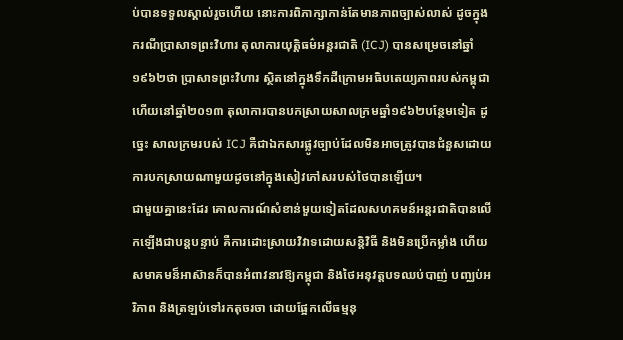ប់បានទទួលស្គាល់រួចហើយ នោះការពិភាក្សាកាន់តែមានភាពច្បាស់លាស់ ដូចក្នុងករណីប្រាសាទព្រះវិហារ តុលាការយុត្តិធម៌អន្តរជាតិ (ICJ) បានសម្រេចនៅឆ្នាំ១៩៦២ថា ប្រាសាទព្រះវិហារ ស្ថិតនៅក្នុងទឹកដីក្រោមអធិបតេយ្យភាពរបស់កម្ពុជា ហើយនៅឆ្នាំ២០១៣ តុលាការបានបកស្រាយសាលក្រមឆ្នាំ១៩៦២បន្ថែមទៀត ដូច្នេះ សាលក្រមរបស់ ICJ គឺជាឯកសារផ្លូវច្បាប់ដែលមិនអាចត្រូវបានជំនួសដោយការបកស្រាយណាមួយដូចនៅក្នុងសៀវភៅសរបស់ថៃបានឡើយ។
ជាមួយគ្នានេះដែរ គោលការណ៍សំខាន់មួយទៀតដែលសហគមន៍អន្តរជាតិបានលើកឡើងជាបន្តបន្ទាប់ គឺការដោះស្រាយវិវាទដោយសន្តិវិធី និងមិនប្រើកម្លាំង ហើយសមាគមន៏អាស៊ានក៏បានអំពាវនាវឱ្យកម្ពុជា និងថៃអនុវត្តបទឈប់បាញ់ បញ្ឈប់អរិភាព និងត្រឡប់ទៅរកតុចរចា ដោយផ្អែកលើធម្មនុ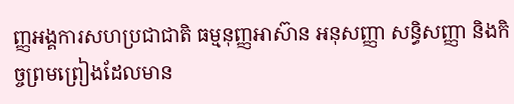ញ្ញអង្គការសហប្រជាជាតិ ធម្មនុញ្ញអាស៊ាន អនុសញ្ញា សន្ធិសញ្ញា និងកិច្ចព្រមព្រៀងដែលមាន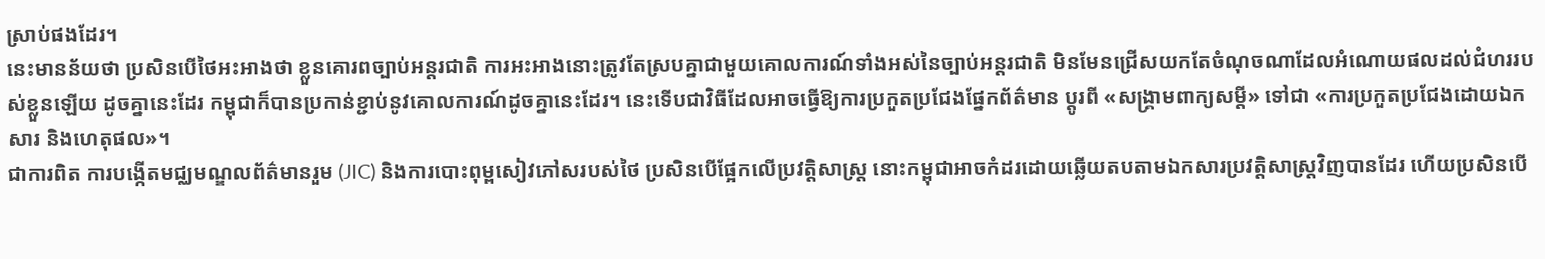ស្រាប់ផងដែរ។
នេះមានន័យថា ប្រសិនបើថៃអះអាងថា ខ្លួនគោរពច្បាប់អន្តរជាតិ ការអះអាងនោះត្រូវតែស្របគ្នាជាមួយគោលការណ៍ទាំងអស់នៃច្បាប់អន្តរជាតិ មិនមែនជ្រើសយកតែចំណុចណាដែលអំណោយផលដល់ជំហររបស់ខ្លួនឡើយ ដូចគ្នានេះដែរ កម្ពុជាក៏បានប្រកាន់ខ្ជាប់នូវគោលការណ៍ដូចគ្នានេះដែរ។ នេះទើបជាវិធីដែលអាចធ្វើឱ្យការប្រកួតប្រជែងផ្នែកព័ត៌មាន ប្តូរពី «សង្គ្រាមពាក្យសម្តី» ទៅជា «ការប្រកួតប្រជែងដោយឯកសារ និងហេតុផល»។
ជាការពិត ការបង្កើតមជ្ឈមណ្ឌលព័ត៌មានរួម (JIC) និងការបោះពុម្ពសៀវភៅសរបស់ថៃ ប្រសិនបើផ្អែកលើប្រវត្តិសាស្ត្រ នោះកម្ពុជាអាចកំដរដោយឆ្លើយតបតាមឯកសារប្រវត្តិសាស្ត្រវិញបានដែរ ហើយប្រសិនបើ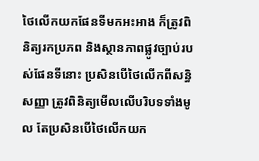ថៃលើកយកផែនទីមកអះអាង ក៏ត្រូវពិនិត្យរកប្រភព និងស្ថានភាពផ្លូវច្បាប់របស់ផែនទីនោះ ប្រសិនបើថៃលើកពីសន្ធិសញ្ញា ត្រូវពិនិត្យមើលលើបរិបទទាំងមូល តែប្រសិនបើថៃលើកយក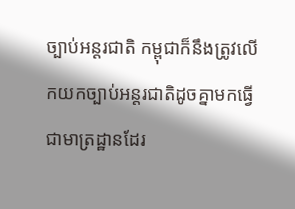ច្បាប់អន្តរជាតិ កម្ពុជាក៏នឹងត្រូវលើកយកច្បាប់អន្តរជាតិដូចគ្នាមកធ្វើជាមាត្រដ្ឋានដែរ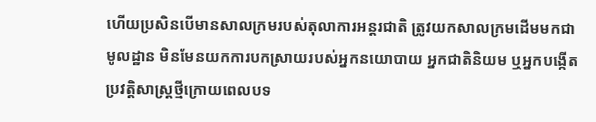ហើយប្រសិនបើមានសាលក្រមរបស់តុលាការអន្តរជាតិ ត្រូវយកសាលក្រមដើមមកជាមូលដ្ឋាន មិនមែនយកការបកស្រាយរបស់អ្នកនយោបាយ អ្នកជាតិនិយម ឬអ្នកបង្កើតប្រវត្តិសាស្ត្រថ្មីក្រោយពេលបទ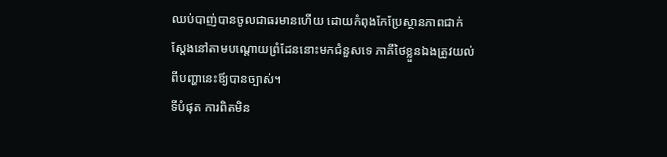ឈប់បាញ់បានចូលជាធរមានហើយ ដោយកំពុងកែប្រែស្ថានភាពជាក់ស្តែងនៅតាមបណ្តោយព្រំដែននោះមកជំនួសទេ ភាគីថៃខ្លួនឯងត្រូវយល់ពីបញ្ហានេះឪ្យបានច្បាស់។
ទីបំផុត ការពិតមិន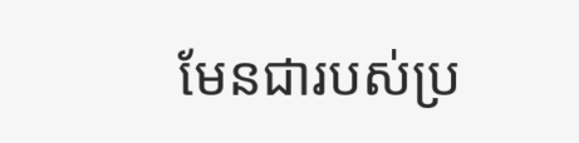មែនជារបស់ប្រ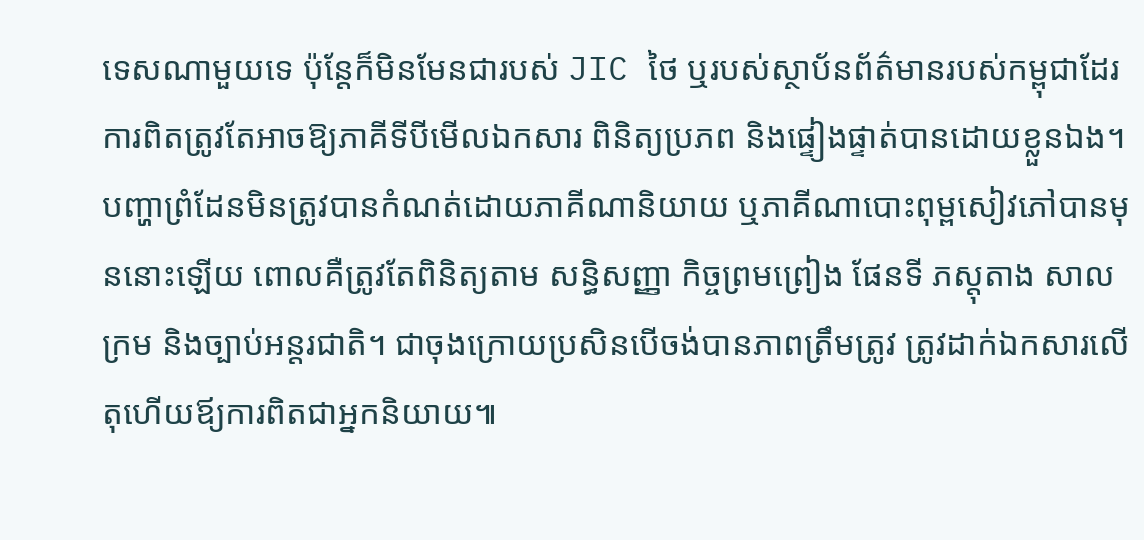ទេសណាមួយទេ ប៉ុន្តែក៏មិនមែនជារបស់ JIC ថៃ ឬរបស់ស្ថាប័នព័ត៌មានរបស់កម្ពុជាដែរ ការពិតត្រូវតែអាចឱ្យភាគីទីបីមើលឯកសារ ពិនិត្យប្រភព និងផ្ទៀងផ្ទាត់បានដោយខ្លួនឯង។ បញ្ហាព្រំដែនមិនត្រូវបានកំណត់ដោយភាគីណានិយាយ ឬភាគីណាបោះពុម្ពសៀវភៅបានមុននោះឡើយ ពោលគឺត្រូវតែពិនិត្យតាម សន្ធិសញ្ញា កិច្ចព្រមព្រៀង ផែនទី ភស្តុតាង សាលក្រម និងច្បាប់អន្តរជាតិ។ ជាចុងក្រោយប្រសិនបើចង់បានភាពត្រឹមត្រូវ ត្រូវដាក់ឯកសារលើតុហើយឪ្យការពិតជាអ្នកនិយាយ៕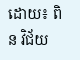ដោយ៖ ពិន វិជ័យ